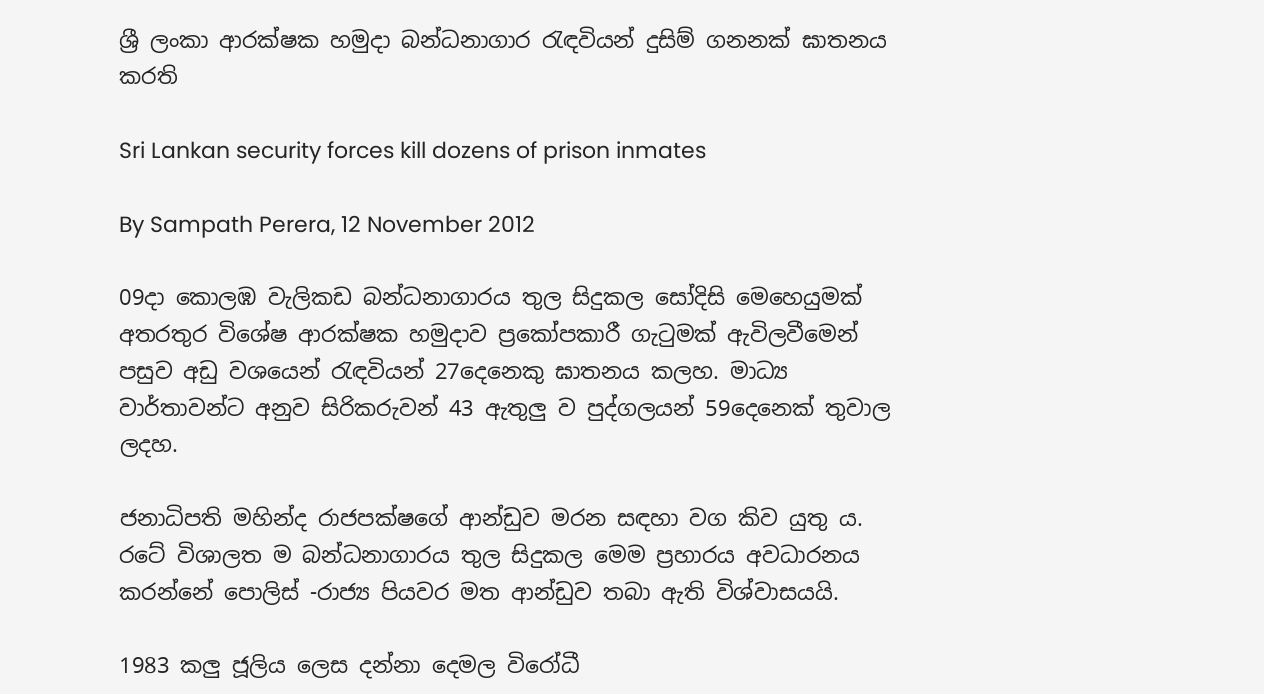ශ්‍රී ලංකා ආරක්ෂක හමුදා බන්ධනාගාර රැඳවියන් දුසිම් ගනනක් ඝාතනය කරති

Sri Lankan security forces kill dozens of prison inmates

By Sampath Perera, 12 November 2012

09දා කොලඹ වැලිකඩ බන්ධනාගාරය තුල සිදුකල සෝදිසි මෙහෙයුමක් අතරතුර විශේෂ ආරක්ෂක හමුදාව ප්‍රකෝපකාරී ගැටුමක් ඇවිලවීමෙන් පසුව අඩු වශයෙන් රැඳවියන් 27දෙනෙකු ඝාතනය කලහ. මාධ්‍ය වාර්තාවන්ට අනුව සිරිකරුවන් 43 ඇතුලු ව පුද්ගලයන් 59දෙනෙක් තුවාල ලදහ.

ජනාධිපති මහින්ද රාජපක්ෂගේ ආන්ඩුව මරන සඳහා වග කිව යුතු ය. රටේ විශාලත ම බන්ධනාගාරය තුල සිදුකල මෙම ප්‍රහාරය අවධාරනය කරන්නේ පොලිස් -රාජ්‍ය පියවර මත ආන්ඩුව තබා ඇති විශ්වාසයයි.

1983 කලු ජූලිය ලෙස දන්නා දෙමල විරෝධී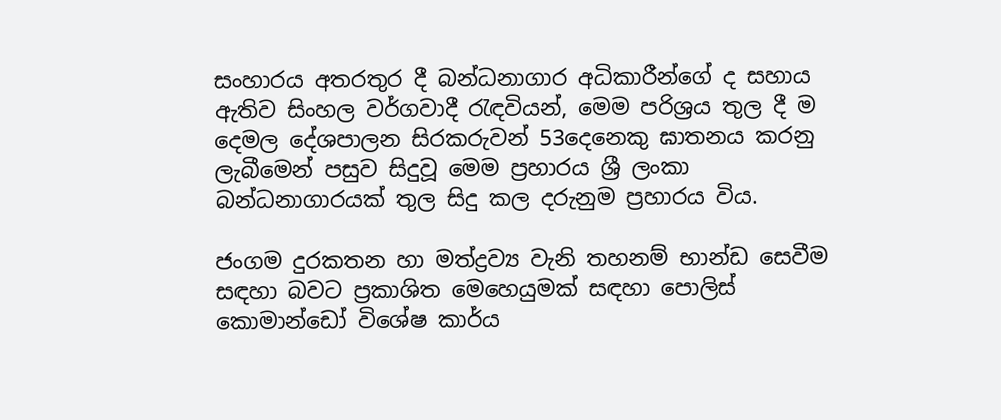සංහාරය අතරතුර දී බන්ධනාගාර අධිකාරීන්ගේ ද සහාය ඇතිව සිංහල වර්ගවාදී රැඳවියන්, මෙම පරිශ්‍රය තුල දී ම දෙමල දේශපාලන සිරකරුවන් 53දෙනෙකු ඝාතනය කරනු ලැබීමෙන් පසුව සිදුවූ මෙම ප්‍රහාරය ශ්‍රී ලංකා බන්ධනාගාරයක් තුල සිදු කල දරුනුම ප්‍රහාරය විය.

ජංගම දුරකතන හා මත්ද්‍රව්‍ය වැනි තහනම් භාන්ඩ සෙවීම සඳහා බවට ප්‍රකාශිත මෙහෙයුමක් සඳහා පොලිස් කොමාන්ඩෝ විශේෂ කාර්ය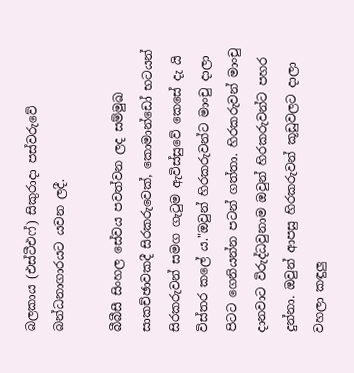බලකාය (එස්ටීඑෆ්) සිකුරාදා පස්වරුවේ බන්ධනාගාරයට යවන ලදී.

බීබීසී සිංහල සේවය පවත්වන ලද සම්මුඛ සාකච්ඡාවකදී සිරකරුවෙක්, කොමාන්ඩෝ භටයන් සිරකරුවන් සමග ගැටුම ඇවිස්සුවේ කෙසේ දැ යි විස්තර කලේ ය."ඔවුන් හිරකරුවන්ට මාංචු දාලා පිටට ගෙනියන්න පටන් ගත්තා. හිරකරුවන් මාංචු දානවාට විරුද්ධවුනාම ඔවුන් හිරකරුවන්ට පහර දුන්නා. ඔවුන් ආපසු හිරකරුවන් කූඩුවලට දාලා වහලා කඳුලු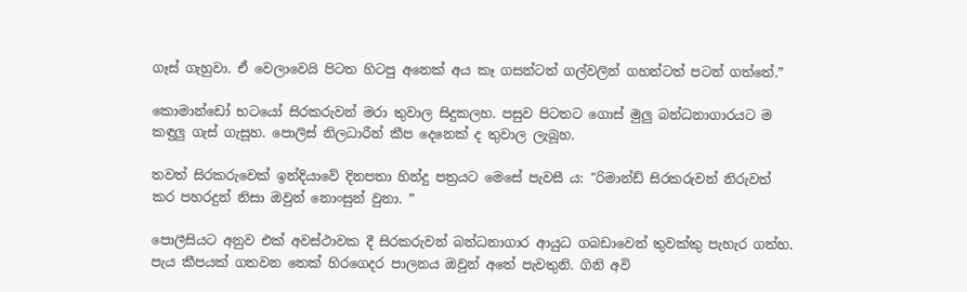ගෑස් ගැහුවා. ඒ වෙලාවෙයි පිටත හිටපු අනෙක් අය කෑ ගසන්ටත් ගල්වලින් ගහන්ටත් පටන් ගත්තේ.”

කොමාන්ඩෝ භටයෝ සිරකරුවන් මරා තුවාල සිදුකලහ. පසුව පිටතට ගොස් මුලු බන්ධනාගාරයට ම කඳුලු ගැස් ගැසූහ. පොලිස් නිලධාරීන් කීප දෙනෙක් ද තුවාල ලැබූහ.

තවත් සිරකරුවෙක් ඉන්දියාවේ දිනපතා හින්දු පත්‍රයට මෙසේ පැවසී ය: "රිමාන්ඩ් සිරකරුවන් නිරුවත් කර පහරදුන් නිසා ඔවුන් නොංසුන් වුනා. ”

පොලීසියට අනුව එක් අවස්ථාවක දී සිරකරුවන් බන්ධනාගාර ආයුධ ගබඩාවෙන් තුවක්කු පැහැර ගත්හ. පැය කීපයක් ගතවන තෙක් හිරගෙදර පාලනය ඔවුන් අතේ පැවතුනි. ගිනි අවි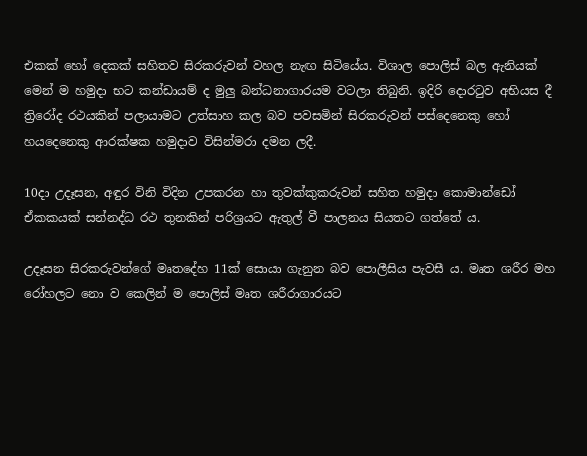එකක් හෝ දෙකක් සහිතව සිරකරුවන් වහල නැඟ සිටියේය. විශාල පොලිස් බල ඇනියක් මෙන් ම හමුදා භට කන්ඩායම් ද මුලු බන්ධනාගාරයම වටලා තිබුනි. ඉදිරි දොරටුව අභියස දී ත්‍රිරෝද රථයකින් පලායාමට උත්සාහ කල බව පවසමින් සිරකරුවන් පස්දෙනෙකු හෝ හයදෙනෙකු ආරක්ෂක හමුදාව විසින්මරා දමන ලදී.

10දා උදෑසන, අඳුර විනි විදින උපකරන හා තුවක්කුකරුවන් සහිත හමුදා කොමාන්ඩෝ ඒකකයක් සන්නද්ධ රථ තුනකින් පරිශ්‍රයට ඇතුල් වී පාලනය සියතට ගත්තේ ය.

උදෑසන සිරකරුවන්ගේ මෘතදේහ 11ක් සොයා ගැනුන බව පොලීසිය පැවසී ය. මෘත ශරීර මහ රෝහලට නො ව කෙලින් ම පොලිස් මෘත ශරීරාගාරයට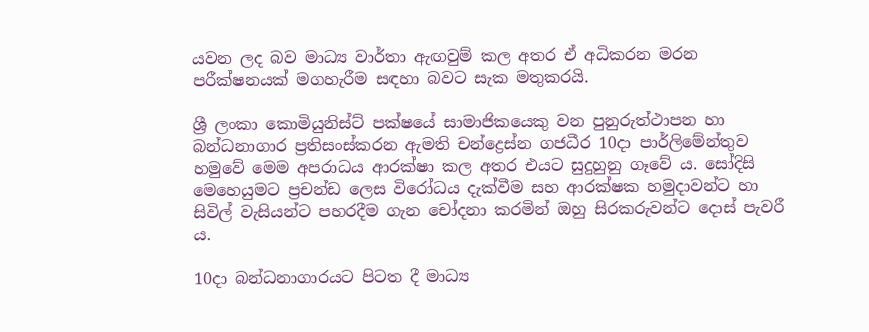යවන ලද බව මාධ්‍ය වාර්තා ඇඟවුම් කල අතර ඒ අධිකරන මරන පරීක්ෂනයක් මගහැරීම සඳහා බවට සැක මතුකරයි.

ශ්‍රී ලංකා කොමියුනිස්ට් පක්ෂයේ සාමාජිකයෙකු වන පුනුරුත්ථාපන හා බන්ධනාගාර ප්‍රතිසංස්කරන ඇමති චන්ද්‍රෙස්න ගජධීර 10දා පාර්ලිමේන්තුව හමුවේ මෙම අපරාධය ආරක්ෂා කල අතර එයට සුදුහුනු ගෑවේ ය. සෝදිසි මෙහෙයුමට ප්‍රචන්ඩ ලෙස විරෝධය දැක්වීම සහ ආරක්ෂක හමුදාවන්ට හා සිවිල් වැසියන්ට පහරදීම ගැන චෝදනා කරමින් ඔහු සිරකරුවන්ට දොස් පැවරී ය.

10දා බන්ධනාගාරයට පිටත දී මාධ්‍ය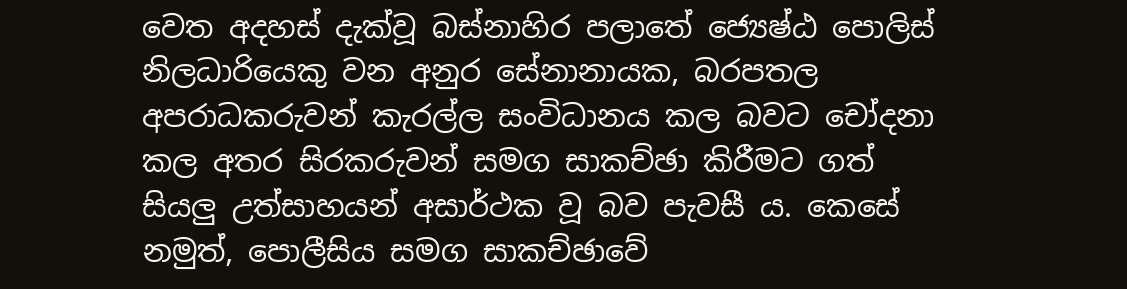වෙත අදහස් දැක්වූ බස්නාහිර පලාතේ ‍ජ්‍යෙෂ්ඨ පොලිස් නිලධාරියෙකු වන අනුර සේනානායක, බරපතල අපරාධකරුවන් කැරල්ල සංවිධානය කල බවට චෝදනා කල අතර සිරකරුවන් සමග සාකච්ඡා කිරීමට ගත් සියලු උත්සාහයන් අසාර්ථක වූ බව පැවසී ය. කෙසේ නමුත්, පොලීසිය සමග සාකච්ඡාවේ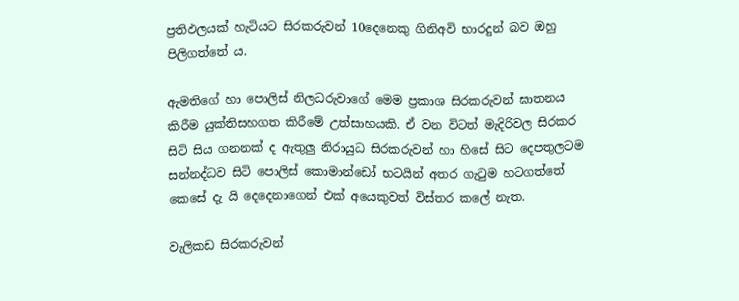ප්‍රතිඵලයක් හැටියට සිරකරුවන් 10දෙනෙකු ගිනිඅවි භාරදුන් බව ඔහු පිලිගත්තේ ය.

ඇමතිගේ හා පොලිස් නිලධරුවාගේ මෙම ප්‍රකාශ සිරකරුවන් ඝාතනය කිරීම යුක්තිසහගත කිරීමේ උත්සාහයකි. ඒ වන විටත් මැදිරිවල සිරකර සිටි සිය ගනනක් ද ඇතුලු නිරායුධ සිරකරුවන් හා හිසේ සිට දෙපතුලටම සන්නද්ධව සිටි පොලිස් කොමාන්ඩෝ භටයින් අතර ගැටුම හටගත්තේ කෙසේ දැ යි දෙදෙනාගෙන් එක් අයෙකුවත් විස්තර කලේ නැත.

වැලිකඩ සිරකරුවන්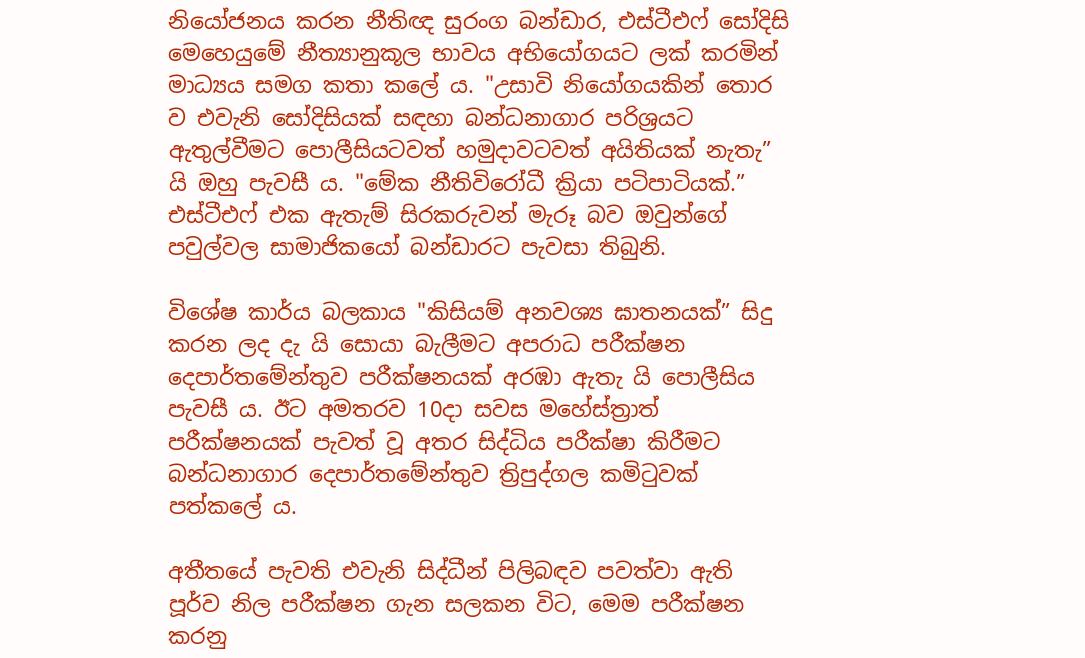නියෝජනය කරන නීතිඥ සුරංග බන්ඩාර, එස්ටීඑෆ් සෝදිසි මෙහෙයුමේ නීත්‍යානුකූල භාවය අභියෝගයට ලක් කරමින් මාධ්‍යය සමග කතා කලේ ය. "උසාවි නියෝගයකින් තොර ව එවැනි සෝදිසියක් සඳහා බන්ධනාගාර පරිශ්‍රයට ඇතුල්වීමට පොලීසියටවත් හමුදාවටවත් අයිතියක් නැතැ” යි ඔහු පැවසී ය. "මේක නීතිවිරෝධී ක්‍රියා පටිපාටියක්.” එස්ටීඑෆ් එක ඇතැම් සිරකරුවන් මැරූ බව ඔවුන්ගේ පවුල්වල සාමාජිකයෝ බන්ඩාරට පැවසා තිබුනි.

විශේෂ කාර්ය බලකාය "කිසියම් අනවශ්‍ය ඝාතනයක්” සිදු කරන ලද දැ යි සොයා බැලීමට අපරාධ පරීක්ෂන දෙපාර්තමේන්තුව පරීක්ෂනයක් අරඹා ඇතැ යි පොලීසිය පැවසී ය. ඊට අමතරව 10දා සවස මහේස්ත්‍රාත් පරීක්ෂනයක් පැවත් වූ අතර සිද්ධිය පරීක්ෂා කිරීමට බන්ධනාගාර දෙපාර්තමේන්තුව ත්‍රිපුද්ගල කමිටුවක් පත්කලේ ය.

අතීතයේ පැවති එවැනි සිද්ධීන් පිලිබඳව පවත්වා ඇති පූර්ව නිල පරීක්ෂන ගැන සලකන විට, මෙම පරීක්ෂන කරනු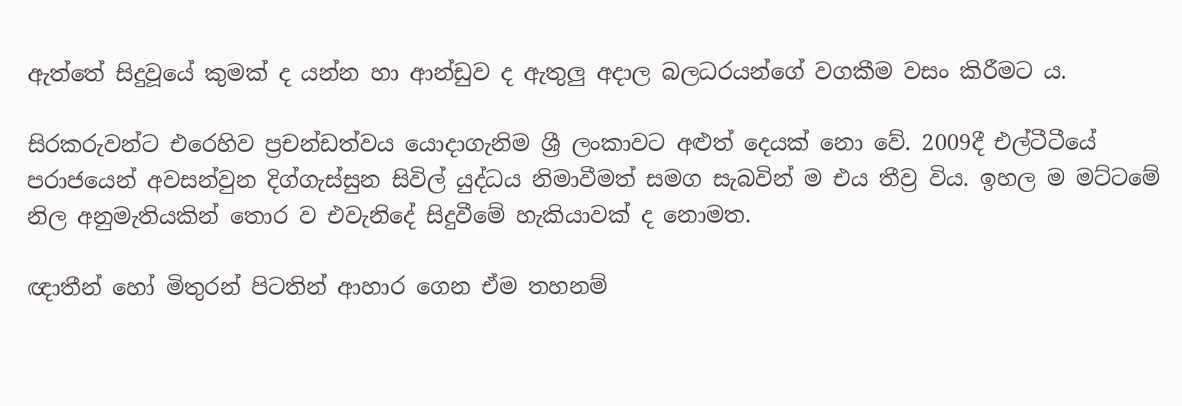ඇත්තේ සිදුවූයේ කුමක් ද යන්න හා ආන්ඩුව ද ඇතුලු අදාල බලධරයන්ගේ වගකීම වසං කිරීමට ය.

සිරකරුවන්ට එරෙහිව ප්‍රචන්ඩත්වය යොදාගැනිම ශ්‍රී ලංකාවට අළුත් දෙයක් නො වේ. 2009දී එල්ටීටීයේ පරාජයෙන් අවසන්වුන දිග්ගැස්සුන සිවිල් යුද්ධය නිමාවීමත් සමග සැබවින් ම එය තීව්‍ර විය. ඉහල ම මට්ටමේ නිල අනුමැතියකින් තොර ව එවැනිදේ සිදුවීමේ හැකියාවක් ද නොමත.

ඥාතීන් හෝ මිතුරන් පිටතින් ආහාර ගෙන ඒම තහනම්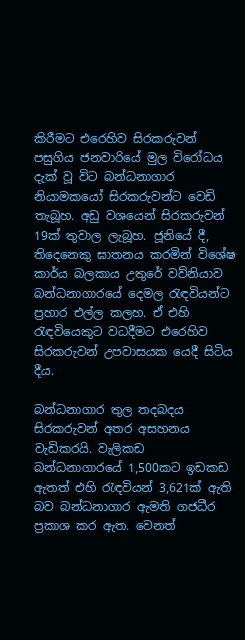කිරීමට එරෙහිව සිරකරුවන් පසුගිය ජනවාරියේ මුල විරෝධය දැක් වූ විට බන්ධනාගාර නියාමකයෝ සිරකරුවන්ට වෙඩි තැබූහ. අඩු වශයෙන් සිරකරුවන් 19ක් තුවාල ලැබූහ. ජූනියේ දී, තිදෙනෙකු ඝාතනය කරමින් විශේෂ කාර්ය බලකාය උතුරේ වව්නියාව බන්ධනාගාරයේ දෙමල රැඳවියන්ට ප්‍රහාර එල්ල කලහ. ඒ එහි රැඳවියෙකුට වධදීමට එරෙහිව සිරකරුවන් උපවාසයක යෙදී සිටිය දීය.

බන්ධනාගාර තුල තදබදය සිරකරුවන් අතර අසහනය වැඩිකරයි. වැලිකඩ බන්ධනාගාරයේ 1,500කට ඉඩකඩ ඇතත් එහි රැඳවියන් 3,621ක් ඇති බව බන්ධනාගාර ඇමති ගජධීර ප්‍රකාශ කර ඇත. වෙනත්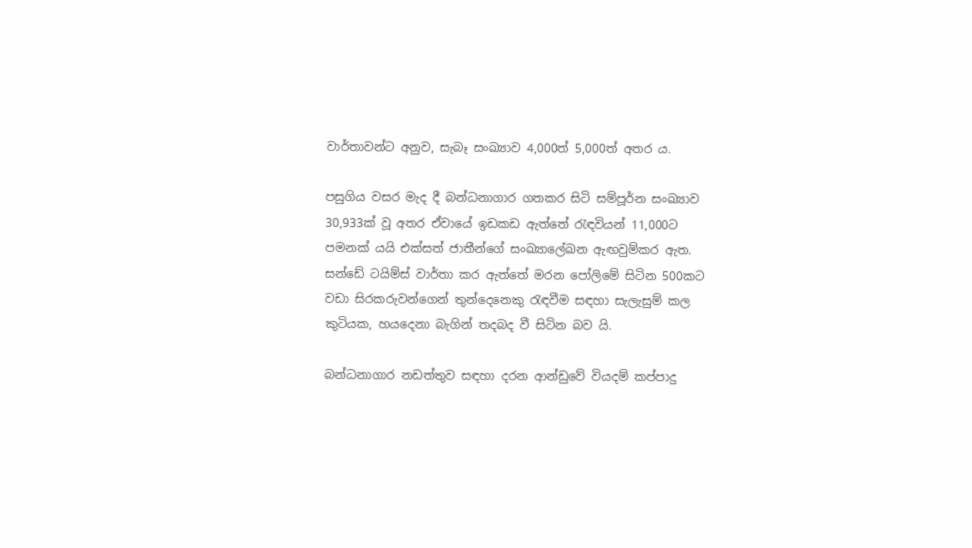වාර්තාවන්ට අනුව, සැබෑ සංඛ්‍යාව 4,000ත් 5,000ත් අතර ය.

පසුගිය වසර මැද දී බන්ධනාගාර ගතකර සිටි සම්පූර්න සංඛ්‍යාව 30,933ක් වූ අතර ඒවායේ ඉඩකඩ ඇත්තේ රැඳවියන් 11,000ට පමනක් යයි එක්සත් ජාතීන්ගේ සංඛ්‍යාලේඛන ඇඟවුම්කර ඇත. සන්ඩේ ටයිම්ස් වාර්තා කර ඇත්තේ මරන පෝලිමේ සිටින 500කට වඩා සිරකරුවන්ගෙන් තුන්දෙනෙකු රැඳවීම සඳහා සැලැසුම් කල කුටියක, හයදෙනා බැගින් තදබද වී සිටින බව යි.

බන්ධනාගාර නඩත්තුව සඳහා දරන ආන්ඩුවේ වියදම් කප්පාදු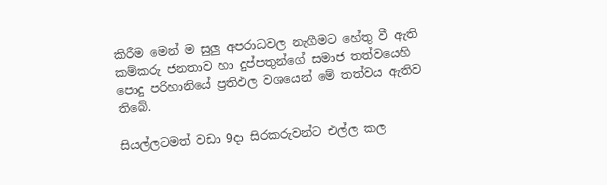කිරීම මෙන් ම සුලු අපරාධවල නැගීමට හේතු වී ඇති කම්කරු ජනතාව හා දුප්පතුන්ගේ සමාජ තත්වයෙහි පොදු පරිහානි‍යේ ප්‍රතිඵල වශයෙන් මේ තත්වය ඇතිව තිබේ.

සියල්ලටමත් වඩා 9දා සිරකරුවන්ට එල්ල කල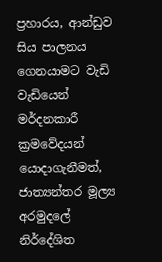ප්‍රහාරය, ආන්ඩුව සිය පාලනය ගෙනයාමට වැඩි වැඩියෙන් මර්දනකාරී ක්‍රමවේදයන් යොදාගැනීමත්, ජාත්‍යන්තර මූල්‍ය අරමුදලේ නිර්දේශිත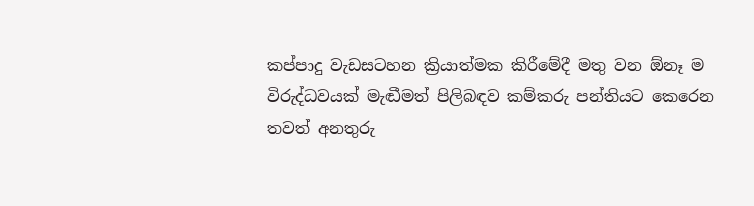කප්පාදු වැඩසටහන ක්‍රියාත්මක කිරීමේදී මතු වන ඕනෑ ම විරුද්ධවයක් මැඬීමත් පිලිබඳව කම්කරු පන්තියට කෙරෙන තවත් අනතුරු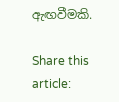ඇඟවීමකි.

Share this article: